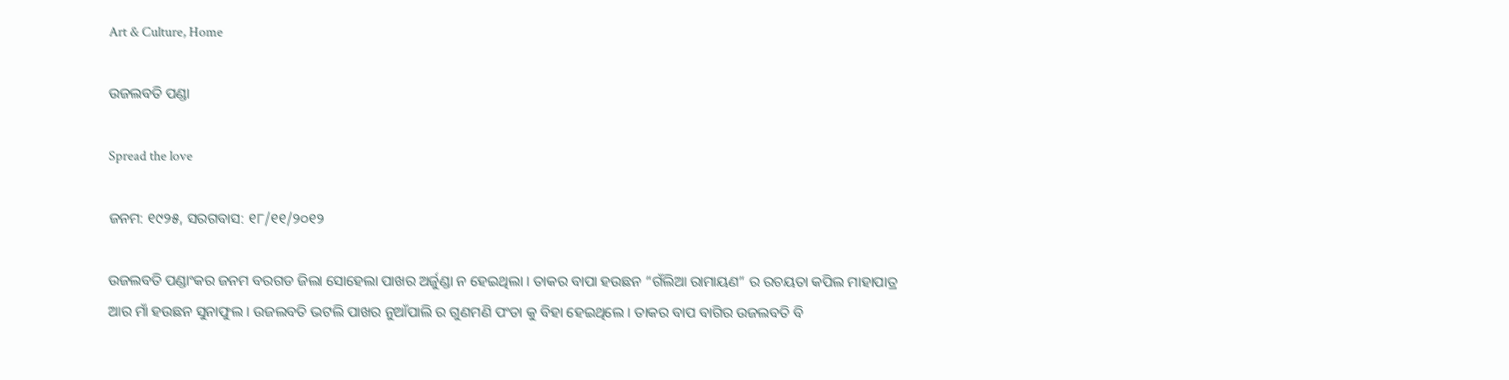Art & Culture, Home

ଉଜଲବତି ପଣ୍ଡା

Spread the love

ଜନମ: ୧୯୨୫, ସରଗବାସ: ୧୮/୧୧/୨୦୧୨

ଉଜଲବତି ପଣ୍ଡାଂକର ଜନମ ବରଗଡ ଜିଲା ସୋହେଲା ପାଖର ଅର୍ଜୁଣ୍ଡା ନ ହେଇଥିଲା । ତାକର ବାପା ହଉଛନ “ଗଁଲିଆ ରାମାୟଣ” ର ରଚୟତା କପିଲ ମାହାପାତ୍ର ଆର ମାଁ ହଉଛନ ସୁନାଫୁଲ । ଉଜଲବତି ଭଟଲି ପାଖର ନୁଆଁପାଲି ର ଗୁଣମଣି ପଂଡା କୁ ବିହା ହେଇଥିଲେ । ତାକର ବାପ ବାଗିର ଉଜଲବତି ବି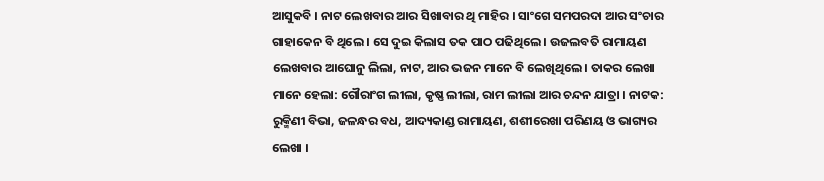ଆସୁକବି । ନାଟ ଲେଖବାର ଆର ସିଖାବାର ଥି ମାହିର । ସାଂଗେ ସମପରଦା ଆର ସଂଚାର ଗାହାକେନ ବି ଥିଲେ । ସେ ଦୁଇ କିଲାସ ତକ ପାଠ ପଢିଥିଲେ । ଉଜଲବତି ରାମାୟଣ ଲେଖବାର ଆଘୋନୁ ଲିଲା, ନାଟ, ଆର ଭଜନ ମାନେ ବି ଲେଖିଥିଲେ । ତାକର ଲେଖା ମାନେ ହେଲା: ଗୌରାଂଗ ଲୀଲା, କୃଷ୍ଣ ଲୀଲା, ରାମ ଲୀଲା ଆର ଚନ୍ଦନ ଯାତ୍ରା । ନାଟକ: ରୁକ୍ମିଣୀ ବିଭା, ଜଳନ୍ଧର ବଧ, ଆଦ୍ୟକାଣ୍ଡ ରାମାୟଣ, ଶଶୀରେଖା ପରିଣୟ ଓ ଭାଗ୍ୟର ଲେଖା ।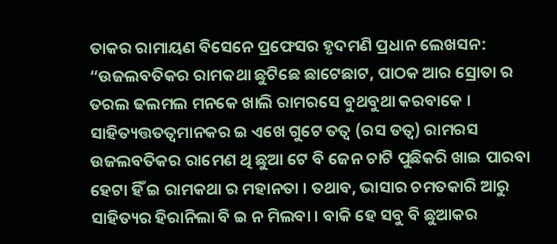ତାକର ରାମାୟଣ ବିସେନେ ପ୍ରଫେସର ହୃଦମଣି ପ୍ରଧାନ ଲେଖସନ:
“ଉଜଲବତିକର ରାମକଥା ଛୁଟିଛେ ଛାଟେଛାଟ, ପାଠକ ଆର ସ୍ରୋତା ର ତରଲ ଢଲମଲ ମନକେ ଖାଲି ରାମରସେ ବୁଥବୁଥା କରବାକେ । ସାହିତ୍ୟତ୍ତତତ୍ୱମାନକର ଇ ଏଖେ ଗୁଟେ ତତ୍ୱ (ରସ ତତ୍ୱ) ରାମରସ ଉଜଲବତିକର ରାମେଣ ଥି ଛୁଆ ଟେ ବି ଜେନ ଚାଟି ପୁଛିକରି ଖାଇ ପାରବା ହେଟା ହିଁ ଇ ରାମକଥା ର ମହାନତା । ତଥାବ, ଭାସାର ଚମତକାରି ଆରୁ ସାହିତ୍ୟର ହିରାନିଲା ବି ଇ ନ ମିଲବା । ବାକି ହେ ସବୁ ବି ଛୁଆକର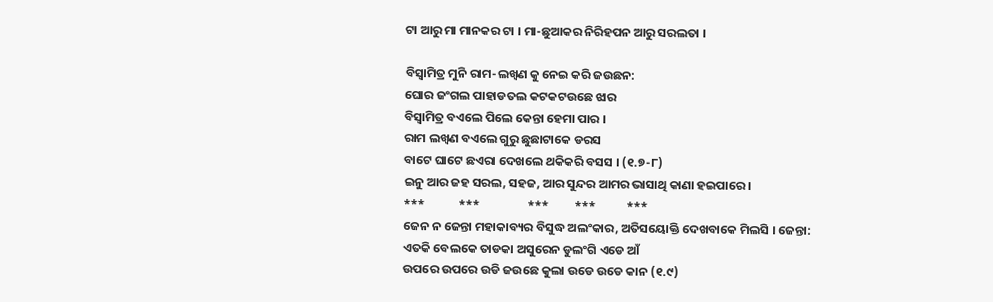ଟା ଆରୁ ମା ମାନକର ଟା । ମା-ଛୁଆକର ନିରିହପନ ଆରୁ ସରଲତା ।

ବିସ୍ୱାମିତ୍ର ମୁନି ରାମ-ଲଖ୍ୱଣ କୁ ନେଇ କରି ଜଉଛନ:
ଘୋର ଜଂଗଲ ପାହାଡତଲ କଟକଟଉଛେ ଝାର
ବିସ୍ୱାମିତ୍ର ବଏଲେ ପିଲେ କେନ୍ତା ହେମା ପାର ।
ରାମ ଲଖ୍ୱଣ ବଏଲେ ଗୁରୁ ଛୁଛାଟାକେ ଡରସ
ବାଟେ ଘାଟେ ଛଏରା ଦେଖଲେ ଥକିକରି ବସସ । (୧.୭-୮)
ଇନୁ ଆର ଜହ ସରଲ, ସହଜ, ଆର ସୁନ୍ଦର ଆମର ଭାସାଥି କାଣା ହଇପାରେ ।
***            ***                 ***         ***           ***
ଜେନ ନ ଜେନ୍ତା ମହାକାବ୍ୟର ବିସୁଦ୍ଧ ଅଲଂକାର, ଅତିସୟୋକ୍ତି ଦେଖବାକେ ମିଲସି । ଜେନ୍ତା:
ଏତକି ବେଲକେ ତାଡକା ଅସୁରେନ ଡୁଲଂଗି ଏଡେ ଆଁ
ଉପରେ ଉପରେ ଉଡି ଜଉଛେ କୁଲା ଉଡେ ଉଡେ କାନ (୧.୯)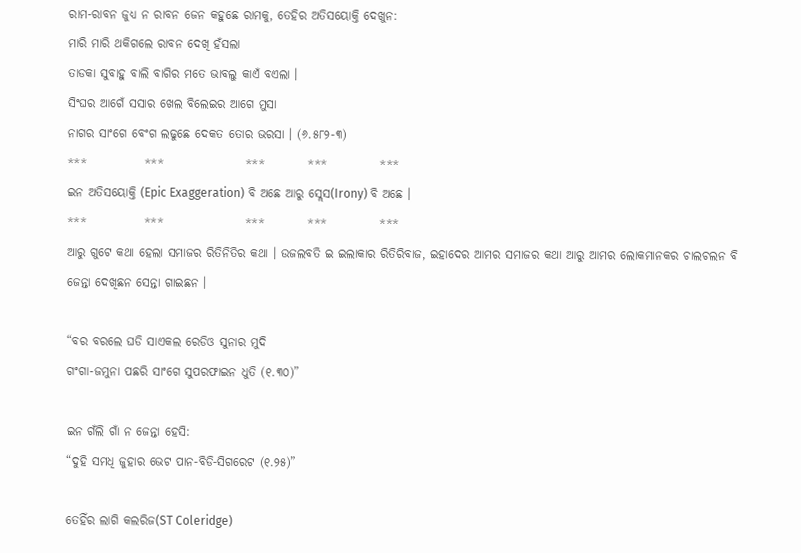ରାମ-ରାବନ ଜୁଧ୍ୟ ନ ରାବନ ଜେନ କହୁଛେ ରାମକୁ, ତେହିର ଅତିସୟୋକ୍ତି ଦେଖୁନ:
ମାରି ମାରି ଥକିଗଲେ ରାବନ ଦେଖି ହଁସଲା
ତାଡକା ସୁବାହୁ ବାଲି ବାଗିର ମତେ ଭାବଲୁ କାଏଁ ବଏଲା ।
ସିଂଘର ଆଗେଁ ସସାର ଖେଲ ବିଲେଇର ଆଗେ ମୁସା
ନାଗର ସାଂଗେ ବେଂଗ ଲଢୁଛେ ଦେକତ ତୋର ଭରସା । (୬.୫୮୨-୩)
***            ***                 ***         ***           ***
ଇନ ଅତିସୟୋକ୍ତି (Epic Exaggeration) ବି ଅଛେ ଆରୁ ସ୍ଲେସ(Irony) ବି ଅଛେ ।
***            ***                 ***         ***           ***
ଆରୁ ଗୁଟେ କଥା ହେଲା ସମାଜର ରିତିନିତିର କଥା । ଉଜଲବତି ଇ ଇଲାକାର ରିତିରିବାଜ, ଇହାଦେର ଆମର ସମାଜର କଥା ଆରୁ ଆମର ଲୋକମାନକର ଚାଲଚଲନ ବି ଜେନ୍ତା ଦେଖିଛନ ସେନ୍ତା ଗାଇଛନ ।

“ବର ବରଲେ ଘଡି ସାଏକଲ ରେଡିଓ ସୁନାର ମୁଦି
ଗଂଗା-ଜମୁନା ପଛରି ସାଂଗେ ସୁପରଫାଇନ ଧୁତି (୧.୩୦)”

ଇନ ଗଁଲି ଗାଁ ନ ଜେନ୍ତା ହେସି:
“ଦୁହି ସମଧି ଜୁହାର ଭେଟ ପାନ-ବିଡି-ସିଗରେଟ (୧.୨୫)”

ତେହିଁର ଲାଗି କଲରିଜ(ST Coleridge)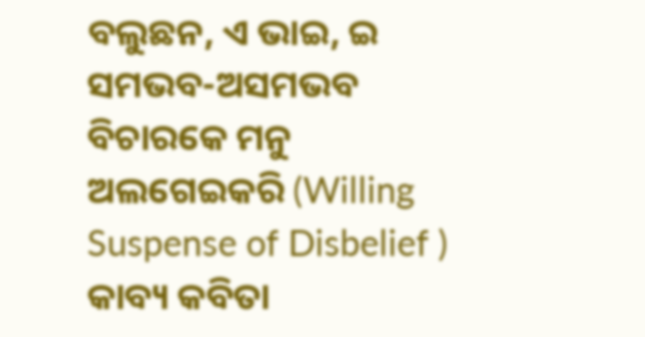ବଲୁଛନ, ଏ ଭାଇ, ଇ ସମଭବ-ଅସମଭବ ବିଚାରକେ ମନୁ ଅଲଗେଇକରି (Willing Suspense of Disbelief ) କାବ୍ୟ କବିତା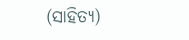(ସାହିତ୍ୟ)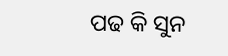ପଢ କି ସୁନ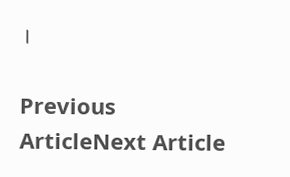।

Previous ArticleNext Article